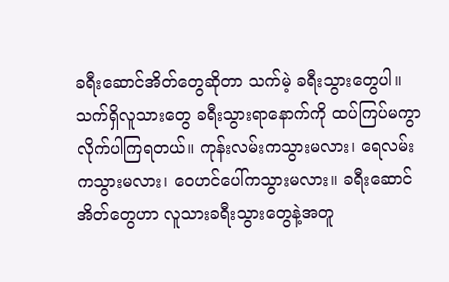ခရီးဆောင်အိတ်တွေဆိုတာ သက်မဲ့ ခရီးသွားတွေပါ။ သက်ရှိလူသားတွေ ခရီးသွားရာနောက်ကို ထပ်ကြပ်မကွာ လိုက်ပါကြရတယ်။ ကုန်းလမ်းကသွားမလား၊ ရေလမ်းကသွားမလား၊ ဝေဟင်ပေါ်ကသွားမလား။ ခရီးဆောင်အိတ်တွေဟာ လူသားခရီးသွားတွေနဲ့အတူ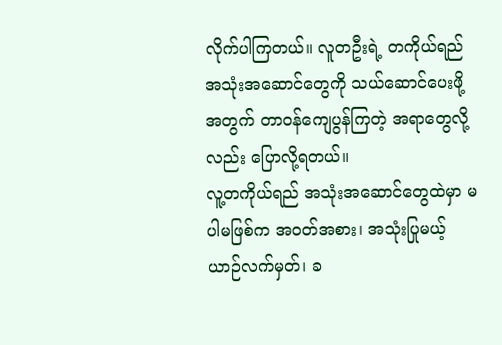လိုက်ပါကြတယ်။ လူတဦးရဲ့ တကိုယ်ရည် အသုံးအဆောင်တွေကို သယ်ဆောင်ပေးဖို့အတွက် တာဝန်ကျေပွန်ကြတဲ့ အရာတွေလို့လည်း ပြောလို့ရတယ်။
လူ့တကိုယ်ရည် အသုံးအဆောင်တွေထဲမှာ မပါမဖြစ်က အဝတ်အစား၊ အသုံးပြုမယ့် ယာဉ်လက်မှတ်၊ ခ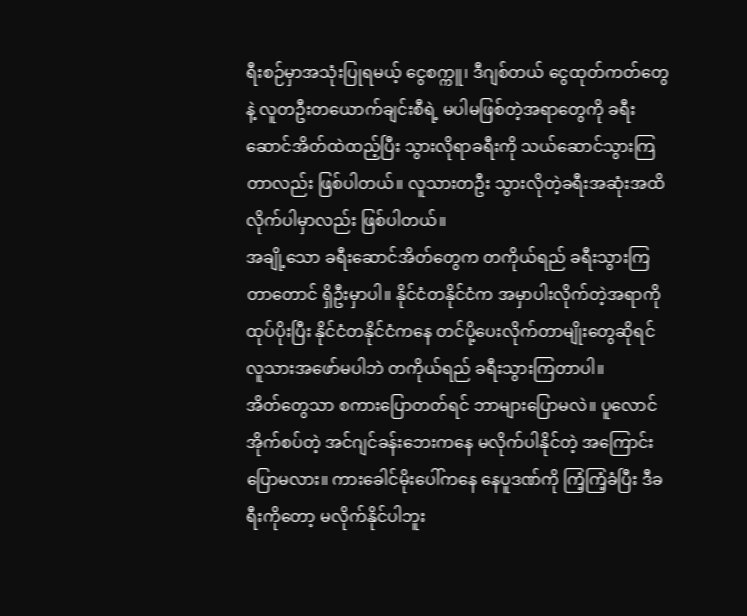ရီးစဉ်မှာအသုံးပြုရမယ့် ငွေစက္ကူ၊ ဒီဂျစ်တယ် ငွေထုတ်ကတ်တွေနဲ့ လူတဦးတယောက်ချင်းစီရဲ့ မပါမဖြစ်တဲ့အရာတွေကို ခရီးဆောင်အိတ်ထဲထည့်ပြီး သွားလိုရာခရီးကို သယ်ဆောင်သွားကြတာလည်း ဖြစ်ပါတယ်။ လူသားတဦး သွားလိုတဲ့ခရီးအဆုံးအထိ လိုက်ပါမှာလည်း ဖြစ်ပါတယ်။
အချို့သော ခရီးဆောင်အိတ်တွေက တကိုယ်ရည် ခရီးသွားကြတာတောင် ရှိဦးမှာပါ။ နိုင်ငံတနိုင်ငံက အမှာပါးလိုက်တဲ့အရာကို ထုပ်ပိုးပြီး နိုင်ငံတနိုင်ငံကနေ တင်ပို့ပေးလိုက်တာမျိုးတွေဆိုရင် လူသားအဖော်မပါဘဲ တကိုယ်ရည် ခရီးသွားကြတာပါ။
အိတ်တွေသာ စကားပြောတတ်ရင် ဘာများပြောမလဲ။ ပူလောင်အိုက်စပ်တဲ့ အင်ဂျင်ခန်းဘေးကနေ မလိုက်ပါနိုင်တဲ့ အကြောင်းပြောမလား။ ကားခေါင်မိုးပေါ်ကနေ နေပူဒဏ်ကို ကြံ့ကြံ့ခံပြီး ဒီခရီးကိုတော့ မလိုက်နိုင်ပါဘူး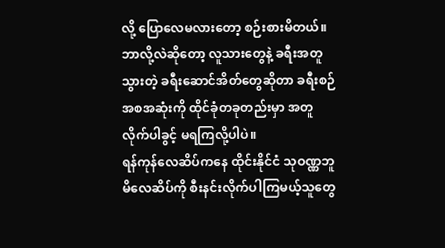လို့ ပြောလေမလားတော့ စဉ်းစားမိတယ်။ ဘာလို့လဲဆိုတော့ လူသားတွေနဲ့ ခရီးအတူသွားတဲ့ ခရီးဆောင်အိတ်တွေဆိုတာ ခရီးစဉ်အစအဆုံးကို ထိုင်ခုံတခုတည်းမှာ အတူလိုက်ပါခွင့် မရကြလို့ပါပဲ။
ရန်ကုန်လေဆိပ်ကနေ ထိုင်းနိုင်ငံ သုဝဏ္ဏဘူမိလေဆိပ်ကို စီးနင်းလိုက်ပါကြမယ့်သူတွေ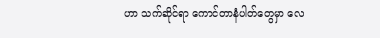ဟာ သက်ဆိုင်ရာ ကောင်တာနံပါတ်တွေမှာ လေ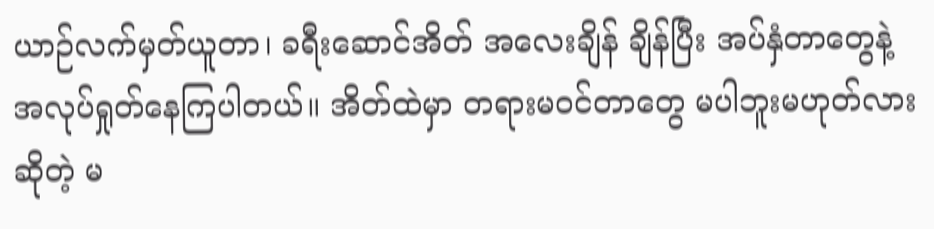ယာဉ်လက်မှတ်ယူတာ၊ ခရီးဆောင်အိတ် အလေးချိန် ချိန်ပြီး အပ်နှံတာတွေနဲ့ အလုပ်ရှုတ်နေကြပါတယ်။ အိတ်ထဲမှာ တရားမဝင်တာတွေ မပါဘူးမဟုတ်လား ဆိုတဲ့ မ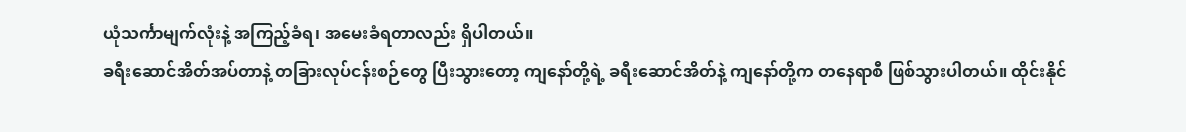ယုံသင်္ကာမျက်လုံးနဲ့ အကြည့်ခံရ၊ အမေးခံရတာလည်း ရှိပါတယ်။
ခရီးဆောင်အိတ်အပ်တာနဲ့ တခြားလုပ်ငန်းစဉ်တွေ ပြီးသွားတော့ ကျနော်တို့ရဲ့ ခရီးဆောင်အိတ်နဲ့ ကျနော်တို့က တနေရာစီ ဖြစ်သွားပါတယ်။ ထိုင်းနိုင်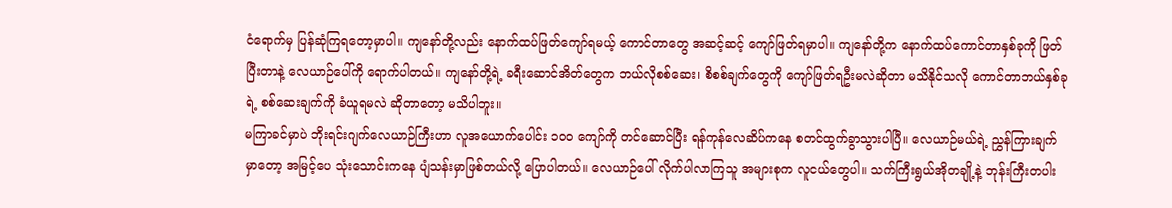ငံရောက်မှ ပြန်ဆုံကြရတော့မှာပါ။ ကျနော်တို့လည်း နောက်ထပ်ဖြတ်ကျော်ရမယ့် ကောင်တာတွေ အဆင့်ဆင့် ကျော်ဖြတ်ရမှာပါ။ ကျနော်တို့က နောက်ထပ်ကောင်တာနှစ်ခုကို ဖြတ်ပြီးတာနဲ့ လေယာဉ်ပေါ်ကို ရောက်ပါတယ်။ ကျနော်တို့ရဲ့ ခရီးဆောင်အိတ်တွေက ဘယ်လိုစစ်ဆေး၊ စိစစ်ချက်တွေကို ကျော်ဖြတ်ရဦးမလဲဆိုတာ မသိနိုင်သလို ကောင်တာဘယ်နှစ်ခုရဲ့ စစ်ဆေးချက်ကို ခံယူရမလဲ ဆိုတာတော့ မသိပါဘူး။
မကြာခင်မှာပဲ ဘိုးရင်းဂျက်လေယာဉ်ကြီးဟာ လူအယောက်ပေါင်း ၁၀၀ ကျော်ကို တင်ဆောင်ပြီး ရန်ကုန်လေဆိပ်ကနေ စတင်ထွက်ခွာသွားပါပြီ။ လေယာဉ်မယ်ရဲ့ ညွှန်ကြားချက်မှာတော့ အမြင့်ပေ သုံးသောင်းကနေ ပျံသန်းမှာဖြစ်တယ်လို့ ပြောပါတယ်။ လေယာဉ်ပေါ် လိုက်ပါလာကြသူ အများစုက လူငယ်တွေပါ။ သက်ကြီးရွယ်အိုတချို့နဲ့ ဘုန်းကြီးတပါး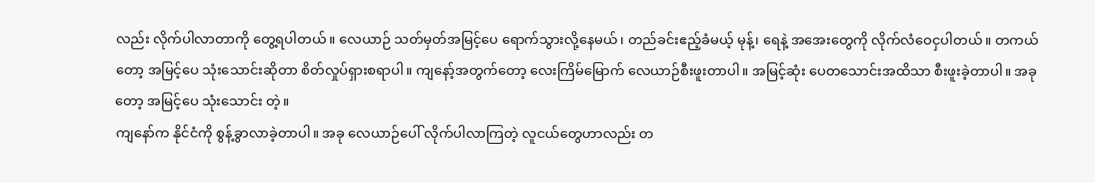လည်း လိုက်ပါလာတာကို တွေ့ရပါတယ်။ လေယာဉ် သတ်မှတ်အမြင့်ပေ ရောက်သွားလို့နေမယ်၊ တည်ခင်းဧည့်ခံမယ့် မုန့်၊ ရေနဲ့ အအေးတွေကို လိုက်လံဝေငှပါတယ်။ တကယ်တော့ အမြင့်ပေ သုံးသောင်းဆိုတာ စိတ်လှုပ်ရှားစရာပါ။ ကျနော့်အတွက်တော့ လေးကြိမ်မြောက် လေယာဉ်စီးဖူးတာပါ။ အမြင့်ဆုံး ပေတသောင်းအထိသာ စီးဖူးခဲ့တာပါ။ အခုတော့ အမြင့်ပေ သုံးသောင်း တဲ့။
ကျနော်က နိုင်ငံကို စွန့်ခွာလာခဲ့တာပါ။ အခု လေယာဉ်ပေါ် လိုက်ပါလာကြတဲ့ လူငယ်တွေဟာလည်း တ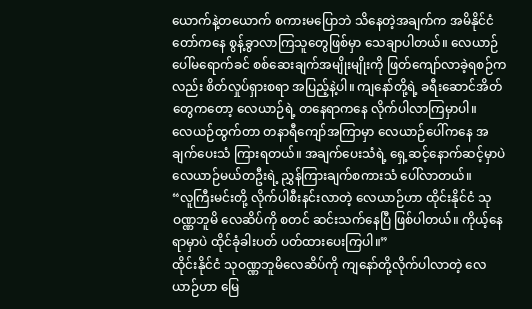ယောက်နဲ့တယောက် စကားမပြောဘဲ သိနေတဲ့အချက်က အမိနိုင်ငံတော်ကနေ စွန့်ခွာလာကြသူတွေဖြစ်မှာ သေချာပါတယ်။ လေယာဉ်ပေါ်မရောက်ခင် စစ်ဆေးချက်အမျိုးမျိုးကို ဖြတ်ကျော်လာခဲ့ရစဉ်ကလည်း စိတ်လှုပ်ရှားစရာ အပြည့်နဲ့ပါ။ ကျနော်တို့ရဲ့ ခရီးဆောင်အိတ်တွေကတော့ လေယာဉ်ရဲ့ တနေရာကနေ လိုက်ပါလာကြမှာပါ။
လေယဉ်ထွက်တာ တနာရီကျော်အကြာမှာ လေယာဉ်ပေါ်ကနေ အချက်ပေးသံ ကြားရတယ်။ အချက်ပေးသံရဲ့ ရှေ့ဆင့်နောက်ဆင့်မှာပဲ လေယာဉ်မယ်တဦးရဲ့ ညွှန်ကြားချက်စကားသံ ပေါ်လာတယ်။
“လူကြီးမင်းတို့ လိုက်ပါစီးနင်းလာတဲ့ လေယာဉ်ဟာ ထိုင်းနိုင်ငံ သုဝဏ္ဏဘူမိ လေဆိပ်ကို စတင် ဆင်းသက်နေပြီ ဖြစ်ပါတယ်။ ကိုယ့်နေရာမှာပဲ ထိုင်ခုံခါးပတ် ပတ်ထားပေးကြပါ။”
ထိုင်းနိုင်ငံ သုဝဏ္ဏဘူမိလေဆိပ်ကို ကျနော်တို့လိုက်ပါလာတဲ့ လေယာဉ်ဟာ မြေ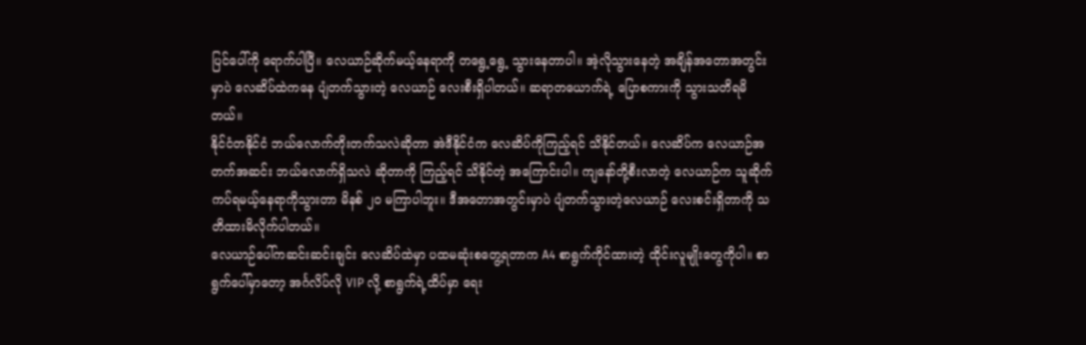ပြင်ပေါ်ကို ရောက်ပါပြီ။ လေယာဉ်ဆိုက်မယ့်နေရာကို တရွေ့ရွေ့ သွားနေတာပါ။ အဲ့လိုသွားနေတဲ့ အချိန်အတောအတွင်းမှာပဲ လေဆိပ်ထဲကနေ ပျံတက်သွားတဲ့ လေယာဉ် လေးစီးရှိပါတယ်။ ဆရာတယောက်ရဲ့ ပြောစကားကို သွားသတိရမိတယ်။
နိုင်ငံတနိုင်ငံ ဘယ်လောက်တိုးတက်သလဲဆိုတာ အဲဒီနိုင်ငံက လေဆိပ်ကိုကြည့်ရင် သိနိုင်တယ်။ လေဆိပ်က လေယာဉ်အတက်အဆင်း ဘယ်လောက်ရှိသလဲ ဆိုတာကို ကြည့်ရင် သိနိုင်တဲ့ အကြောင်းပါ။ ကျနော်တို့စီးလာတဲ့ လေယာဉ်က သူဆိုက်ကပ်ရမယ့်နေရာကိုသွားတာ မိနစ် ၂၀ မကြာပါဘူး။ ဒီအတောအတွင်းမှာပဲ ပျံတက်သွားတဲ့လေယာဉ် လေးစင်းရှိတာကို သတိထားမိလိုက်ပါတယ်။
လေယာဉ်ပေါ်ကဆင်းဆင်းချင်း လေဆိပ်ထဲမှာ ပထမဆုံးစတွေ့ရတာက A4 စာရွက်ကိုင်ထားတဲ့ ထိုင်းလူမျိုးတွေကိုပါ။ စာရွက်ပေါ်မှာတော့ အင်္ဂလိပ်လို VIP လို့ စာရွက်ရဲ့ထိပ်မှာ ရေး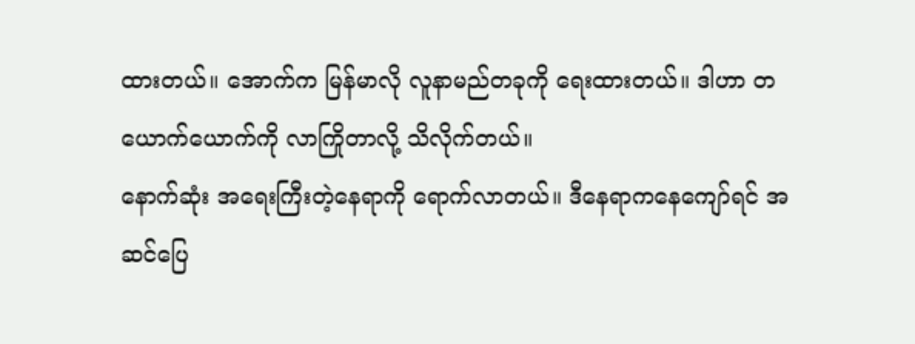ထားတယ်။ အောက်က မြန်မာလို လူနာမည်တခုကို ရေးထားတယ်။ ဒါဟာ တယောက်ယောက်ကို လာကြိုတာလို့ သိလိုက်တယ်။
နောက်ဆုံး အရေးကြီးတဲ့နေရာကို ရောက်လာတယ်။ ဒီနေရာကနေကျော်ရင် အဆင်ပြေ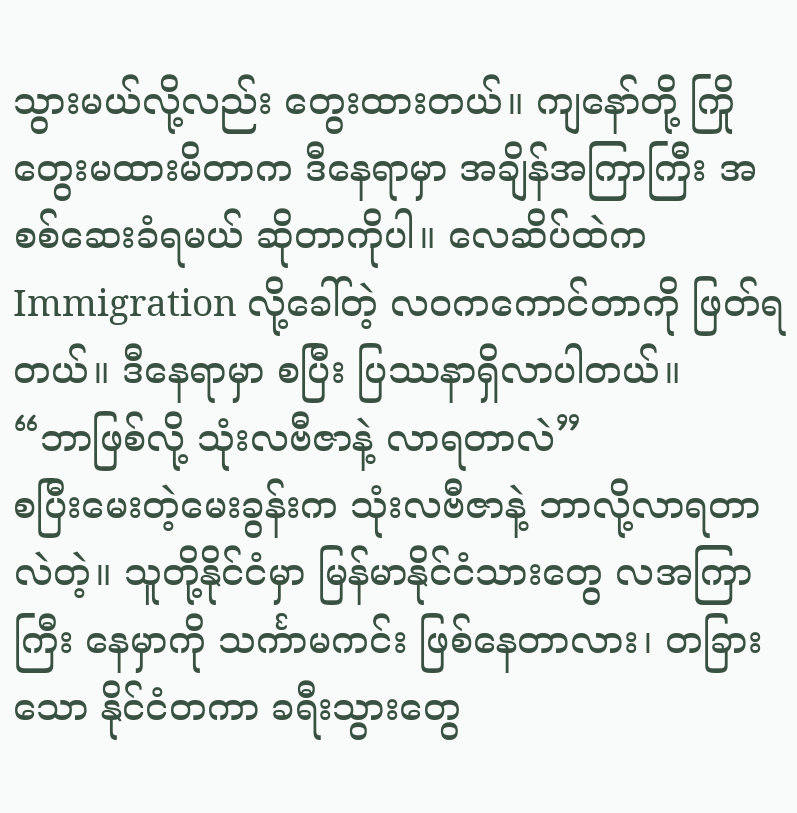သွားမယ်လို့လည်း တွေးထားတယ်။ ကျနော်တို့ ကြိုတွေးမထားမိတာက ဒီနေရာမှာ အချိန်အကြာကြီး အစစ်ဆေးခံရမယ် ဆိုတာကိုပါ။ လေဆိပ်ထဲက Immigration လို့ခေါ်တဲ့ လဝကကောင်တာကို ဖြတ်ရတယ်။ ဒီနေရာမှာ စပြီး ပြဿနာရှိလာပါတယ်။
“ဘာဖြစ်လို့ သုံးလဗီဇာနဲ့ လာရတာလဲ”
စပြီးမေးတဲ့မေးခွန်းက သုံးလဗီဇာနဲ့ ဘာလို့လာရတာလဲတဲ့။ သူတို့နိုင်ငံမှာ မြန်မာနိုင်ငံသားတွေ လအကြာကြီး နေမှာကို သင်္ကာမကင်း ဖြစ်နေတာလား၊ တခြားသော နိုင်ငံတကာ ခရီးသွားတွေ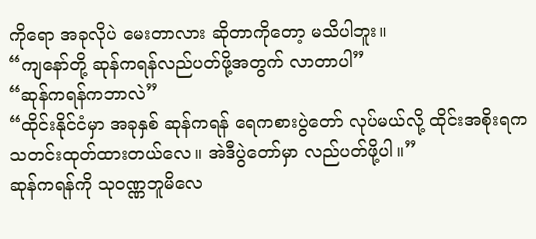ကိုရော အခုလိုပဲ မေးတာလား ဆိုတာကိုတော့ မသိပါဘူး။
“ကျနော်တို့ ဆုန်ကရန်လည်ပတ်ဖို့အတွက် လာတာပါ”
“ဆုန်ကရန်ကဘာလဲ”
“ထိုင်းနိုင်ငံမှာ အခုနှစ် ဆုန်ကရန် ရေကစားပွဲတော် လုပ်မယ်လို့ ထိုင်းအစိုးရက သတင်းထုတ်ထားတယ်လေ။ အဲဒီပွဲတော်မှာ လည်ပတ်ဖို့ပါ။”
ဆုန်ကရန်ကို သုဝဏ္ဏဘူမိလေ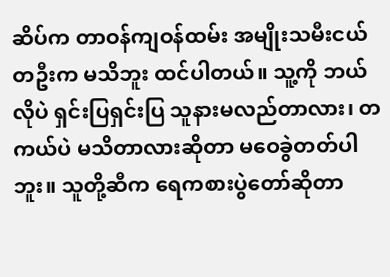ဆိပ်က တာဝန်ကျဝန်ထမ်း အမျိုးသမီးငယ်တဦးက မသိဘူး ထင်ပါတယ်။ သူ့ကို ဘယ်လိုပဲ ရှင်းပြရှင်းပြ သူနားမလည်တာလား၊ တကယ်ပဲ မသိတာလားဆိုတာ မဝေခွဲတတ်ပါဘူး။ သူတို့ဆီက ရေကစားပွဲတော်ဆိုတာ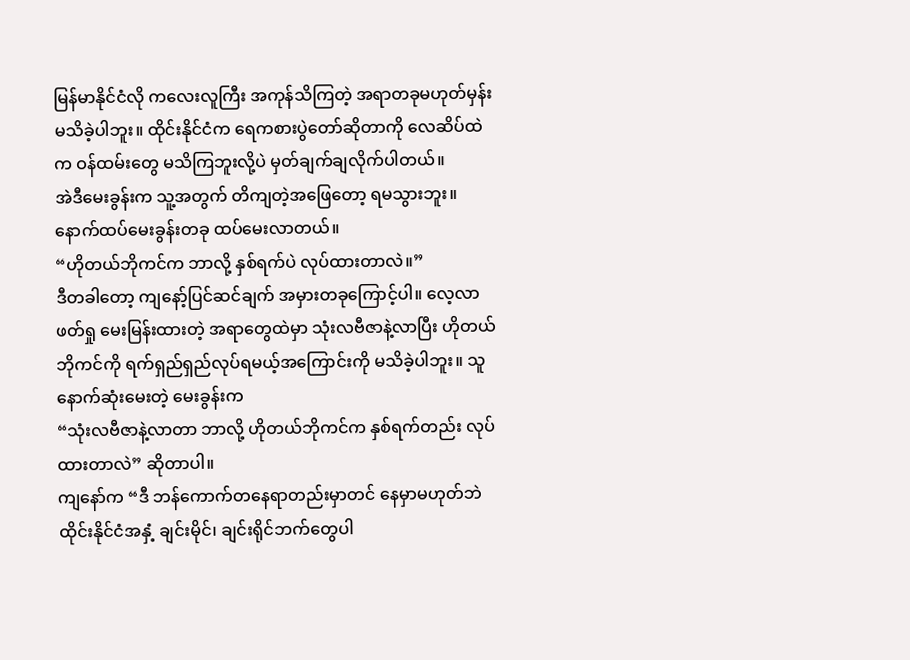မြန်မာနိုင်ငံလို ကလေးလူကြီး အကုန်သိကြတဲ့ အရာတခုမဟုတ်မှန်း မသိခဲ့ပါဘူး။ ထိုင်းနိုင်ငံက ရေကစားပွဲတော်ဆိုတာကို လေဆိပ်ထဲက ဝန်ထမ်းတွေ မသိကြဘူးလို့ပဲ မှတ်ချက်ချလိုက်ပါတယ်။
အဲဒီမေးခွန်းက သူ့အတွက် တိကျတဲ့အဖြေတော့ ရမသွားဘူး။ နောက်ထပ်မေးခွန်းတခု ထပ်မေးလာတယ်။
“ဟိုတယ်ဘိုကင်က ဘာလို့ နှစ်ရက်ပဲ လုပ်ထားတာလဲ။”
ဒီတခါတော့ ကျနော့်ပြင်ဆင်ချက် အမှားတခုကြောင့်ပါ။ လေ့လာဖတ်ရှု မေးမြန်းထားတဲ့ အရာတွေထဲမှာ သုံးလဗီဇာနဲ့လာပြီး ဟိုတယ်ဘိုကင်ကို ရက်ရှည်ရှည်လုပ်ရမယ့်အကြောင်းကို မသိခဲ့ပါဘူး။ သူနောက်ဆုံးမေးတဲ့ မေးခွန်းက
“သုံးလဗီဇာနဲ့လာတာ ဘာလို့ ဟိုတယ်ဘိုကင်က နှစ်ရက်တည်း လုပ်ထားတာလဲ” ဆိုတာပါ။
ကျနော်က “ဒီ ဘန်ကောက်တနေရာတည်းမှာတင် နေမှာမဟုတ်ဘဲ ထိုင်းနိုင်ငံအနှံ့ ချင်းမိုင်၊ ချင်းရိုင်ဘက်တွေပါ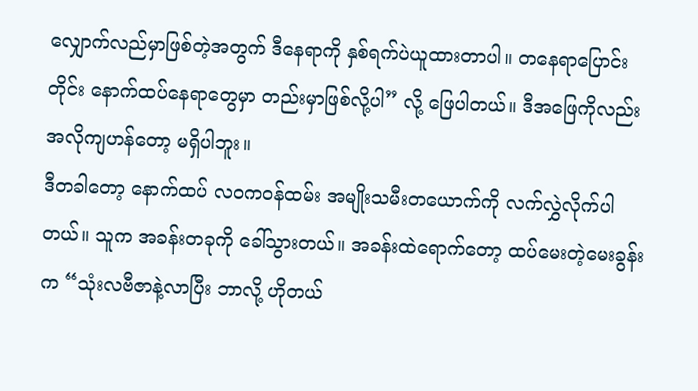လျှောက်လည်မှာဖြစ်တဲ့အတွက် ဒီနေရာကို နှစ်ရက်ပဲယူထားတာပါ။ တနေရာပြောင်းတိုင်း နောက်ထပ်နေရာတွေမှာ တည်းမှာဖြစ်လို့ပါ” လို့ ဖြေပါတယ်။ ဒီအဖြေကိုလည်း အလိုကျဟန်တော့ မရှိပါဘူး။
ဒီတခါတော့ နောက်ထပ် လဝကဝန်ထမ်း အမျိုးသမီးတယောက်ကို လက်လွှဲလိုက်ပါတယ်။ သူက အခန်းတခုကို ခေါ်သွားတယ်။ အခန်းထဲရောက်တော့ ထပ်မေးတဲ့မေးခွန်းက “သုံးလဗီဇာနဲ့လာပြီး ဘာလို့ ဟိုတယ်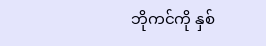ဘိုကင်ကို နှစ်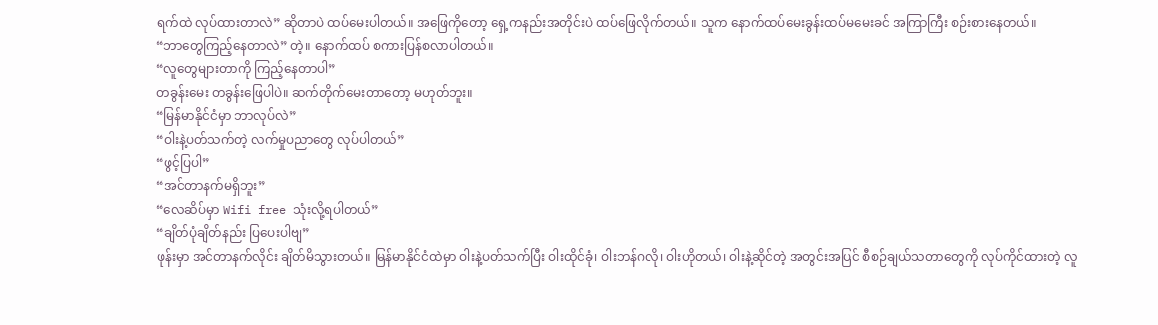ရက်ထဲ လုပ်ထားတာလဲ” ဆိုတာပဲ ထပ်မေးပါတယ်။ အဖြေကိုတော့ ရှေ့ကနည်းအတိုင်းပဲ ထပ်ဖြေလိုက်တယ်။ သူက နောက်ထပ်မေးခွန်းထပ်မမေးခင် အကြာကြီး စဉ်းစားနေတယ်။
“ဘာတွေကြည့်နေတာလဲ” တဲ့။ နောက်ထပ် စကားပြန်စလာပါတယ်။
“လူတွေများတာကို ကြည့်နေတာပါ”
တခွန်းမေး တခွန်းဖြေပါပဲ။ ဆက်တိုက်မေးတာတော့ မဟုတ်ဘူး။
“မြန်မာနိုင်ငံမှာ ဘာလုပ်လဲ”
“ဝါးနဲ့ပတ်သက်တဲ့ လက်မှုပညာတွေ လုပ်ပါတယ်”
“ဖွင့်ပြပါ”
“အင်တာနက်မရှိဘူး”
“လေဆိပ်မှာ Wifi free သုံးလို့ရပါတယ်”
“ချိတ်ပုံချိတ်နည်း ပြပေးပါဗျ”
ဖုန်းမှာ အင်တာနက်လိုင်း ချိတ်မိသွားတယ်။ မြန်မာနိုင်ငံထဲမှာ ဝါးနဲ့ပတ်သက်ပြီး ဝါးထိုင်ခုံ၊ ဝါးဘန်ဂလို၊ ဝါးဟိုတယ်၊ ဝါးနဲ့ဆိုင်တဲ့ အတွင်းအပြင် စီစဉ်ချယ်သတာတွေကို လုပ်ကိုင်ထားတဲ့ လူ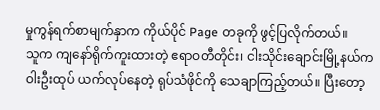မှုကွန်ရက်စာမျက်နှာက ကိုယ်ပိုင် Page တခုကို ဖွင့်ပြလိုက်တယ်။
သူက ကျနော်ရိုက်ကူးထားတဲ့ ဧရာဝတီတိုင်း၊ ငါးသိုင်းချောင်းမြို့နယ်က ဝါးဦးထုပ် ယက်လုပ်နေတဲ့ ရုပ်သံဖိုင်ကို သေချာကြည့်တယ်။ ပြီးတော့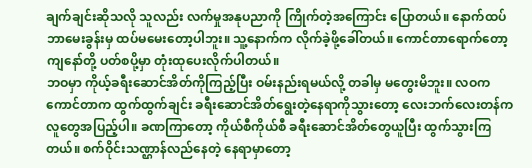ချက်ချင်းဆိုသလို သူလည်း လက်မှုအနုပညာကို ကြိုက်တဲ့အကြောင်း ပြောတယ်။ နောက်ထပ် ဘာမေးခွန်းမှ ထပ်မမေးတော့ပါဘူး။ သူ့နောက်က လိုက်ခဲ့ဖို့ခေါ်တယ်။ ကောင်တာရောက်တော့ ကျနော်တို့ ပတ်စပို့မှာ တုံးထုပေးလိုက်ပါတယ်။
ဘဝမှာ ကိုယ့်ခရီးဆောင်အိတ်ကိုကြည့်ပြီး ဝမ်းနည်းရမယ်လို့ တခါမှ မတွေးမိဘူး။ လဝက ကောင်တာက ထွက်ထွက်ချင်း ခရီးဆောင်အိတ်ရွေးတဲ့နေရာကိုသွားတော့ လေးဘက်လေးတန်က လူတွေအပြည့်ပါ။ ခဏကြာတော့ ကိုယ်စီကိုယ်စီ ခရီးဆောင်အိတ်တွေယူပြီး ထွက်သွားကြတယ်။ စက်ဝိုင်းသဏ္ဌာန်လည်နေတဲ့ နေရာမှာတော့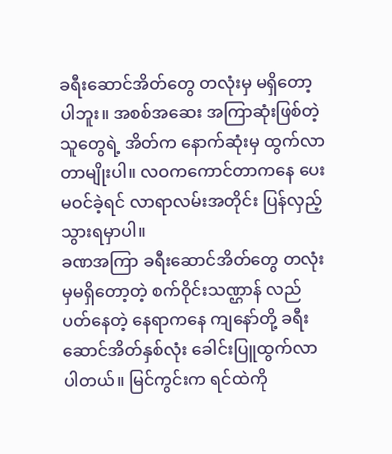ခရီးဆောင်အိတ်တွေ တလုံးမှ မရှိတော့ပါဘူး။ အစစ်အဆေး အကြာဆုံးဖြစ်တဲ့သူတွေရဲ့ အိတ်က နောက်ဆုံးမှ ထွက်လာတာမျိုးပါ။ လဝကကောင်တာကနေ ပေးမဝင်ခဲ့ရင် လာရာလမ်းအတိုင်း ပြန်လှည့်သွားရမှာပါ။
ခဏအကြာ ခရီးဆောင်အိတ်တွေ တလုံးမှမရှိတော့တဲ့ စက်ဝိုင်းသဏ္ဌာန် လည်ပတ်နေတဲ့ နေရာကနေ ကျနော်တို့ ခရီးဆောင်အိတ်နှစ်လုံး ခေါင်းပြူထွက်လာပါတယ်။ မြင်ကွင်းက ရင်ထဲကို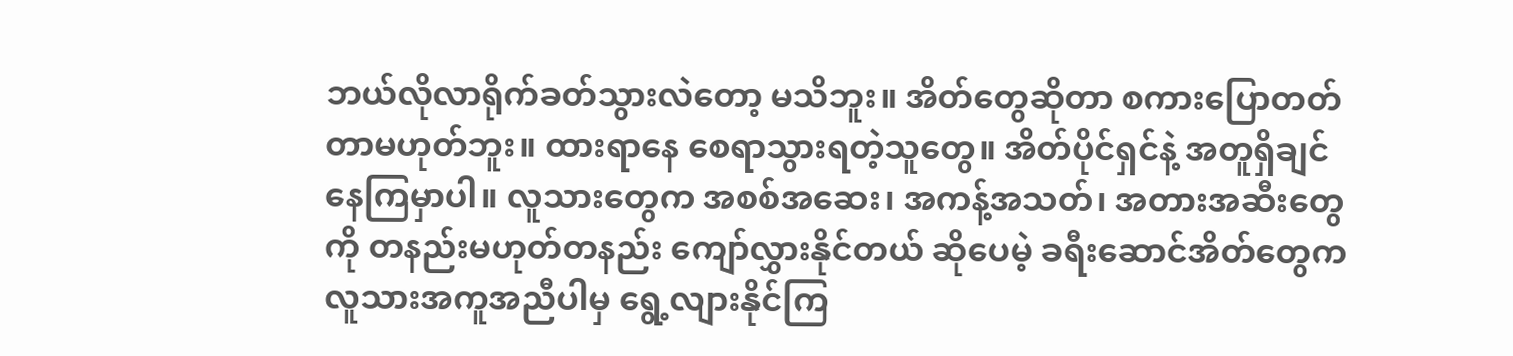ဘယ်လိုလာရိုက်ခတ်သွားလဲတော့ မသိဘူး။ အိတ်တွေဆိုတာ စကားပြောတတ်တာမဟုတ်ဘူး။ ထားရာနေ စေရာသွားရတဲ့သူတွေ။ အိတ်ပိုင်ရှင်နဲ့ အတူရှိချင်နေကြမှာပါ။ လူသားတွေက အစစ်အဆေး၊ အကန့်အသတ်၊ အတားအဆီးတွေကို တနည်းမဟုတ်တနည်း ကျော်လွှားနိုင်တယ် ဆိုပေမဲ့ ခရီးဆောင်အိတ်တွေက လူသားအကူအညီပါမှ ရွေ့လျားနိုင်ကြ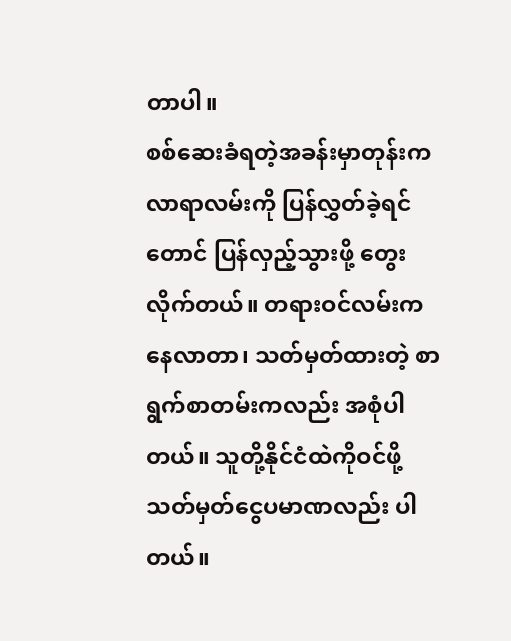တာပါ။
စစ်ဆေးခံရတဲ့အခန်းမှာတုန်းက လာရာလမ်းကို ပြန်လွှတ်ခဲ့ရင်တောင် ပြန်လှည့်သွားဖို့ တွေးလိုက်တယ်။ တရားဝင်လမ်းကနေလာတာ၊ သတ်မှတ်ထားတဲ့ စာရွက်စာတမ်းကလည်း အစုံပါတယ်။ သူတို့နိုင်ငံထဲကိုဝင်ဖို့ သတ်မှတ်ငွေပမာဏလည်း ပါတယ်။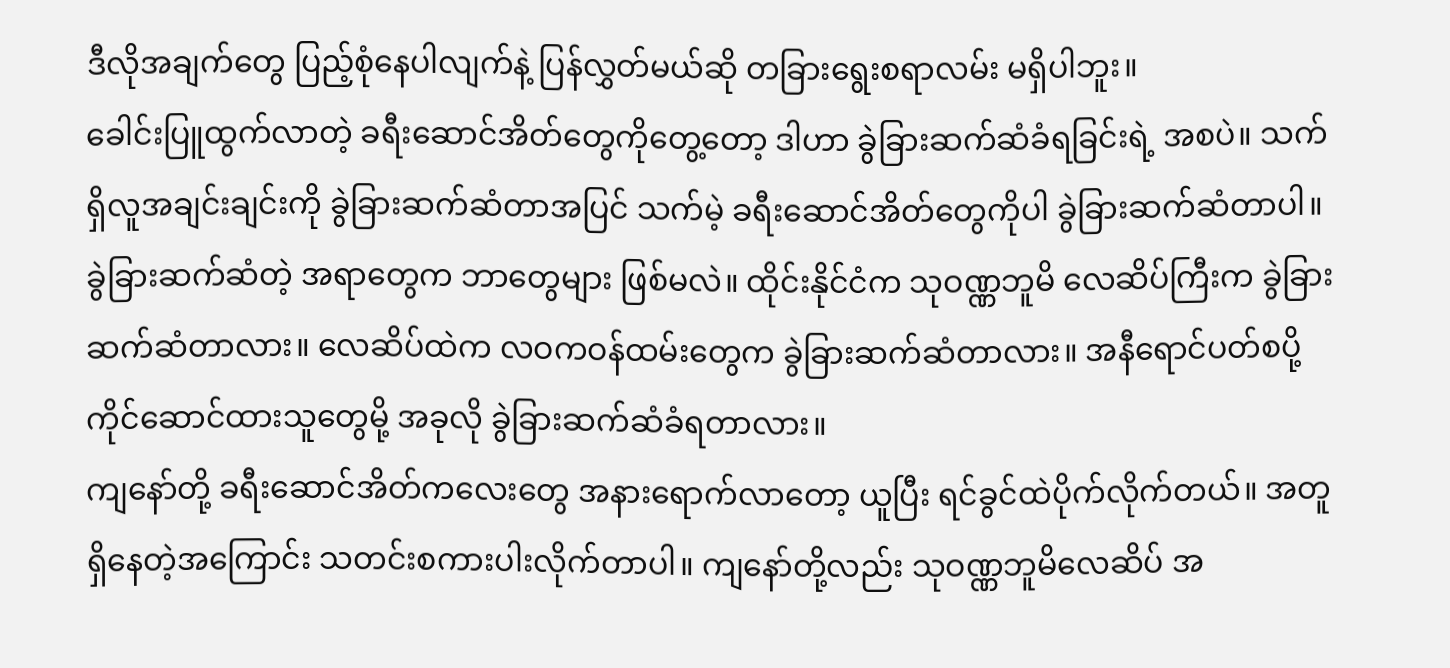ဒီလိုအချက်တွေ ပြည့်စုံနေပါလျက်နဲ့ ပြန်လွှတ်မယ်ဆို တခြားရွေးစရာလမ်း မရှိပါဘူး။
ခေါင်းပြူထွက်လာတဲ့ ခရီးဆောင်အိတ်တွေကိုတွေ့တော့ ဒါဟာ ခွဲခြားဆက်ဆံခံရခြင်းရဲ့ အစပဲ။ သက်ရှိလူအချင်းချင်းကို ခွဲခြားဆက်ဆံတာအပြင် သက်မဲ့ ခရီးဆောင်အိတ်တွေကိုပါ ခွဲခြားဆက်ဆံတာပါ။ ခွဲခြားဆက်ဆံတဲ့ အရာတွေက ဘာတွေများ ဖြစ်မလဲ။ ထိုင်းနိုင်ငံက သုဝဏ္ဏဘူမိ လေဆိပ်ကြီးက ခွဲခြားဆက်ဆံတာလား။ လေဆိပ်ထဲက လဝကဝန်ထမ်းတွေက ခွဲခြားဆက်ဆံတာလား။ အနီရောင်ပတ်စပို့ ကိုင်ဆောင်ထားသူတွေမို့ အခုလို ခွဲခြားဆက်ဆံခံရတာလား။
ကျနော်တို့ ခရီးဆောင်အိတ်ကလေးတွေ အနားရောက်လာတော့ ယူပြီး ရင်ခွင်ထဲပိုက်လိုက်တယ်။ အတူရှိနေတဲ့အကြောင်း သတင်းစကားပါးလိုက်တာပါ။ ကျနော်တို့လည်း သုဝဏ္ဏဘူမိလေဆိပ် အ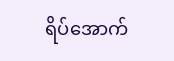ရိပ်အောက်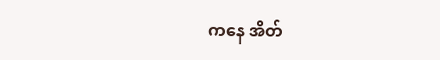ကနေ အိတ်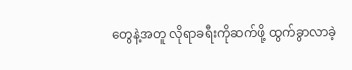တွေနဲ့အတူ လိုရာခရီးကိုဆက်ဖို့ ထွက်ခွာလာခဲ့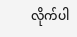လိုက်ပါ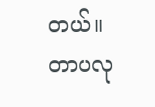တယ်။
တာပလု